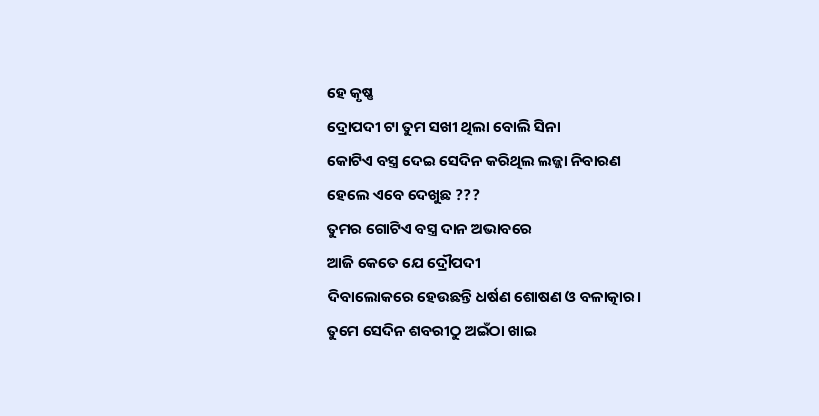ହେ କୃଷ୍ଣ
ଦ୍ରୋପଦୀ ଟା ତୁମ ସଖୀ ଥିଲା ବୋଲି ସିନା
କୋଟିଏ ବସ୍ତ୍ର ଦେଇ ସେଦିନ କରିଥିଲ ଲଜ୍ଜା ନିବାରଣ
ହେଲେ ଏବେ ଦେଖୁଛ ???
ତୁମର ଗୋଟିଏ ବସ୍ତ୍ର ଦାନ ଅଭାବରେ
ଆଜି କେତେ ଯେ ଦ୍ରୌପଦୀ
ଦିବାଲୋକରେ ହେଉଛନ୍ତି ଧର୍ଷଣ ଶୋଷଣ ଓ ବଳାତ୍କାର।
ତୁମେ ସେଦିନ ଶବରୀଠୁ ଅଇଁଠା ଖାଇ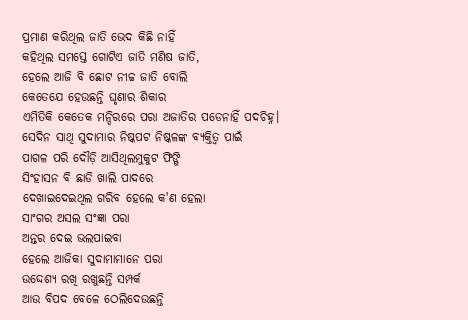ପ୍ରମାଣ କରିଥିଲ ଜାତି ଭେଦ କିଛି ନାହିଁ
କହିଥିଲ ସମସ୍ତେ ଗୋଟିଏ ଜାତି ମଣିଷ ଜାତି,
ହେଲେ ଆଜି ବି ଛୋଟ ନୀଚ୍ଚ ଜାତି ବୋଲି
କେତେଯେ ହେଉଛନ୍ତି ଘୃଣାର ଶିକାର
ଏମିତିକି କେତେକ ମନ୍ଦିରରେ ପରା ଅଜାତିର ପଡେନାହିଁ ପଦଚିହ୍ନ।
ସେଦିନ ସାଥି ସୁଦାମାର ନିଷ୍କପଟ ନିଷ୍କଳଙ୍କ ବ୍ୟକ୍ତିତ୍ୱ ପାଇଁ
ପାଗଳ ପରି ଦୌଡ଼ି ଆସିଥିଲମୁକୁଟ ଫିଙ୍ଗି
ସିଂହାସନ ବି ଛାଡି ଖାଲି ପାଦରେ
ଦେଖାଇଦେଇଥିଲ ଗରିବ ହେଲେ କ'ଣ ହେଲା
ସାଂଗର ଅସଲ ସଂଜ୍ଞା ପରା
ଅନ୍ତର ଦେଇ ଭଲପାଇବା
ହେଲେ ଆଜିକା ସୁଦାମାମାନେ ପରା
ଉଦ୍ଦେଶ୍ୟ ରଖି ରଖୁଛନ୍ତି ସମ୍ପର୍କ
ଆଉ ବିପଦ ବେଳେ ଠେଲିଦେଉଛନ୍ତି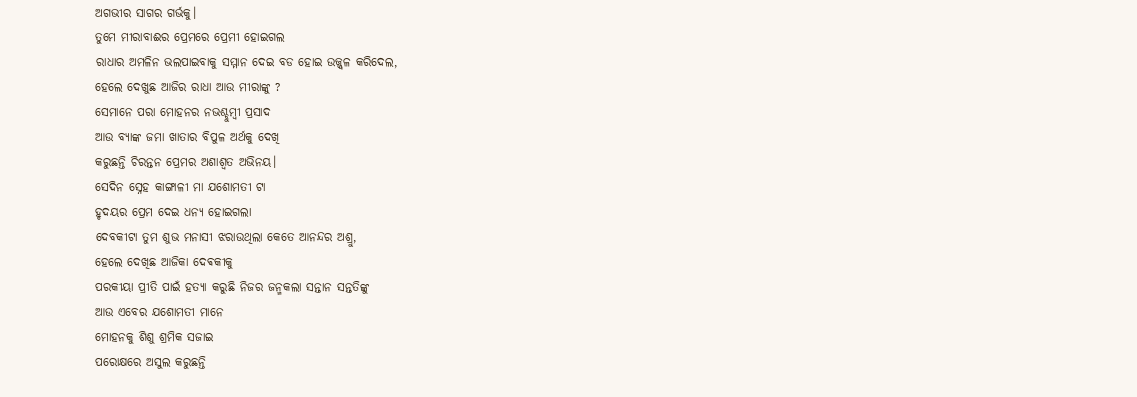ଅଗଭୀର ସାଗର ଗର୍ଭକୁ।
ତୁମେ ମୀରାବାଈର ପ୍ରେମରେ ପ୍ରେମୀ ହୋଇଗଲ
ରାଧାର ଅମଳିନ ଭଲପାଇବାକୁ ସମ୍ମାନ ଦେଇ ବଡ ହୋଇ ଉଜ୍ଜ୍ୱଳ କରିଦେଲ,
ହେଲେ ଦେଖୁଛ ଆଜିର ରାଧା ଆଉ ମୀରାଙ୍କୁ ?
ସେମାନେ ପରା ମୋହନର ନଭଶ୍ଚୁମ୍ବୀ ପ୍ରସାଦ
ଆଉ ବ୍ୟାଙ୍କ ଜମା ଖାତାର ବିପୁଳ ଅର୍ଥକୁ ଦେଖି
କରୁଛନ୍ତି ଚିରନ୍ତନ ପ୍ରେମର ଅଶାଶ୍ୱତ ଅଭିନୟ।
ସେଦିନ ସ୍ନେହ କାଙ୍ଗାଳୀ ମା ଯଶୋମତୀ ଟା
ହୃଦୟର ପ୍ରେମ ଦେଇ ଧନ୍ୟ ହୋଇଗଲା
ଦେବକୀଟା ତୁମ ଶୁଭ ମନାସୀ ଝରାଉଥିଲା କେତେ ଆନନ୍ଦର ଅଶ୍ରୁ,
ହେଲେ ଦେଖିଛ ଆଜିକା ଦେଵକୀକୁ
ପରକୀୟା ପ୍ରୀତି ପାଇଁ ହତ୍ୟା କରୁଛି ନିଜର ଜନ୍ମକଲା ସନ୍ତାନ ସନ୍ତତିଙ୍କୁ
ଆଉ ଏବେର ଯଶୋମତୀ ମାନେ
ମୋହନକୁ ଶିଶୁ ଶ୍ରମିକ ସଜାଇ
ପରୋକ୍ଷରେ ଅସୁଲ କରୁଛନ୍ତି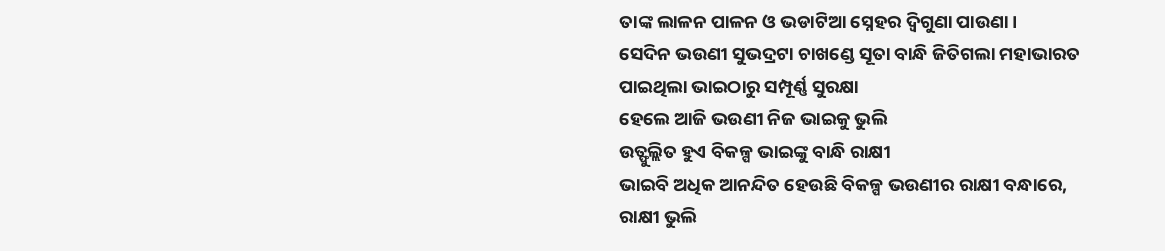ତାଙ୍କ ଲାଳନ ପାଳନ ଓ ଭଡାଟିଆ ସ୍ନେହର ଦ୍ଵିଗୁଣା ପାଉଣା।
ସେଦିନ ଭଉଣୀ ସୁଭଦ୍ରଟା ଚାଖଣ୍ଡେ ସୂତା ବାନ୍ଧି ଜିତିଗଲା ମହାଭାରତ
ପାଇଥିଲା ଭାଇଠାରୁ ସମ୍ପୂର୍ଣ୍ଣ ସୁରକ୍ଷା
ହେଲେ ଆଜି ଭଉଣୀ ନିଜ ଭାଇକୁ ଭୁଲି
ଉତ୍ଫୁଲ୍ଲିତ ହୁଏ ବିକଳ୍ପ ଭାଇଙ୍କୁ ବାନ୍ଧି ରାକ୍ଷୀ
ଭାଇବି ଅଧିକ ଆନନ୍ଦିତ ହେଉଛି ବିକଳ୍ପ ଭଉଣୀର ରାକ୍ଷୀ ବନ୍ଧାରେ,
ରାକ୍ଷୀ ଭୁଲି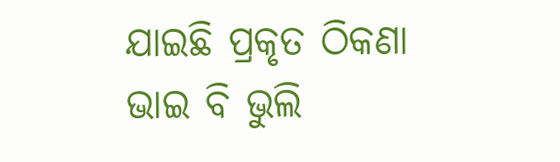ଯାଇଛି ପ୍ରକୃତ ଠିକଣା
ଭାଇ ବି ଭୁଲି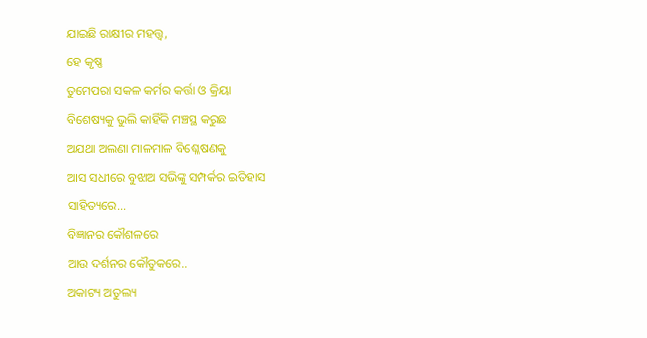ଯାଇଛି ରାକ୍ଷୀର ମହତ୍ତ୍ୱ,
ହେ କୃଷ୍ଣ
ତୁମେପରା ସକଳ କର୍ମର କର୍ତ୍ତା ଓ କ୍ରିୟା
ବିଶେଷ୍ୟକୁ ଭୁଲି କାହିଁକି ମଞ୍ଚସ୍ଥ କରୁଛ
ଅଯଥା ଅଲଣା ମାଳମାଳ ବିଶ୍ଳେଷଣକୁ
ଆସ ସଧୀରେ ବୁଝାଅ ସଭିଙ୍କୁ ସମ୍ପର୍କର ଇତିହାସ
ସାହିତ୍ୟରେ...
ବିଜ୍ଞାନର କୌଶଳରେ
ଆଉ ଦର୍ଶନର କୌତୁକରେ..
ଅକାଟ୍ୟ ଅତୁଲ୍ୟ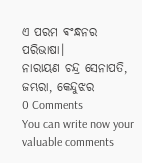ଏ ପରମ ଵଂନ୍ଧନର ପରିଭାଷା।
ନାରାୟଣ ଚନ୍ଦ୍ର ସେନାପତି, ଜମ୍ଭରା, କେନ୍ଦୁଝର
0 Comments
You can write now your valuable comments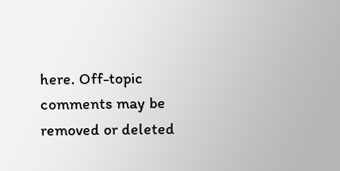here. Off-topic comments may be removed or deleted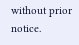without prior notice.